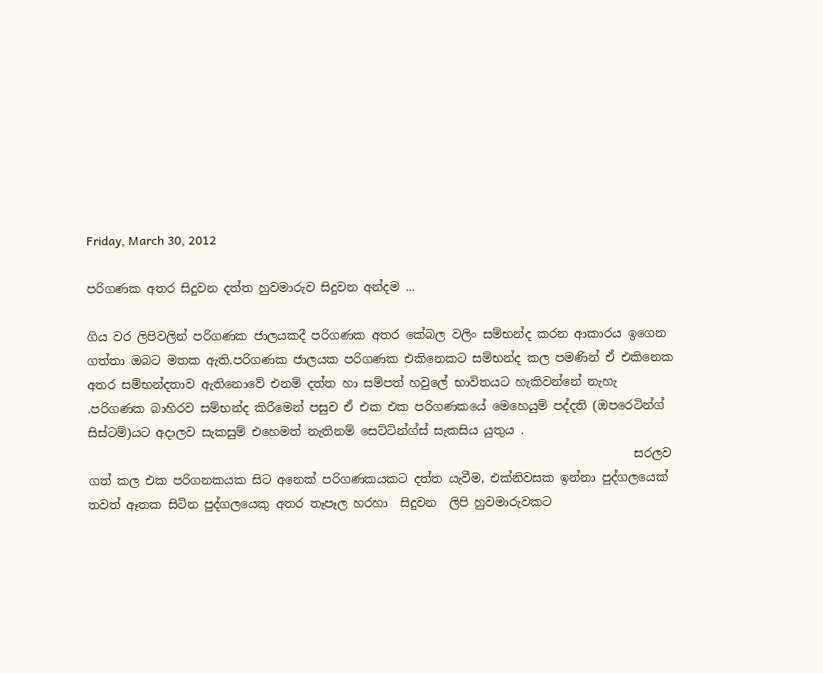Friday, March 30, 2012

පරිගණක අතර සිදුවන දත්ත හුවමාරුව සිදුවන අන්දම ...

ගිය වර ලිපිවලින් පරිගණක ජාලයකදී පරිගණක අතර කේබල වලිං සම්භන්ද කරන ආකාරය ඉගෙන ගත්තා ඔබට මතක ඇති.පරිගණක ජාලයක පරිගණක එකිනෙකට සම්භන්ද කල පමණින් ඒ එකිනෙක අතර සම්භන්දතාව ඇතිනොවේ එනම් දත්ත හා සම්පත් හවුලේ භාවිතයට හැකිවන්නේ නැහැ .පරිගණක බාහිරව සම්භන්ද කිරීමෙන් පසුව ඒ එක එක පරිගණකයේ මෙහෙයුම් පද්දති (ඔපරෙටින්ග් සිස්ටම්)යට අදාලව සැකසුම් එහෙමත් නැතිනම් සෙට්ටින්ග්ස් සැකසිය යුතුය .
                                                                                           සරලව ගත් කල එක පරිගනකයක සිට අනෙක් පරිගණකයකට දත්ත යැවීම, එක්නිවසක ඉන්නා පුද්ගලයෙක් තවත් ඈතක සිටින පුද්ගලයෙකු අතර තෑපෑල හරහා  සිදුවන  ලිපි හුවමාරුවකට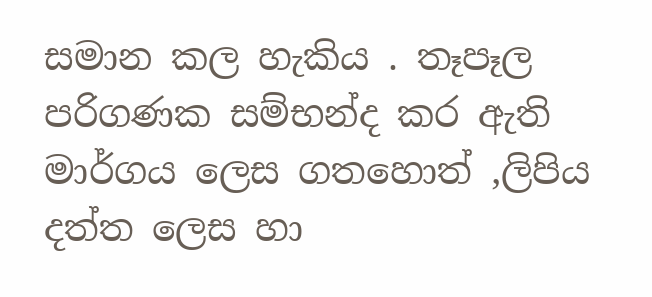සමාන කල හැකිය . තෑපෑල පරිගණක සම්භන්ද කර ඇති මාර්ගය ලෙස ගතහොත් ,ලිපිය දත්ත ලෙස හා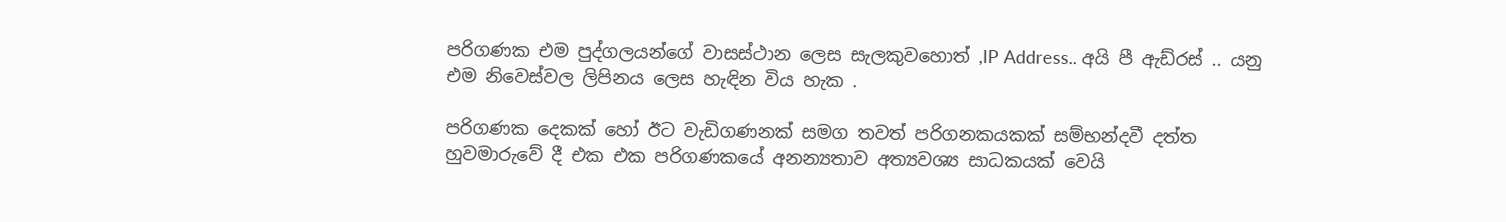පරිගණක එම පුද්ගලයන්ගේ වාසස්ථාන ලෙස සැලකුවහොත් ,IP Address.. අයි පී ඇඩ්රස් .. යනු එම නිවෙස්වල ලිපිනය ලෙස හැඳින විය හැක .

පරිගණක දෙකක් හෝ ඊට වැඩිගණනක් සමග තවත් පරිගනකයකක් සම්භන්දවී දත්ත හුවමාරුවේ දී එක එක පරිගණකයේ අනන්‍යතාව අත්‍යවශ්‍ය සාධකයක් වෙයි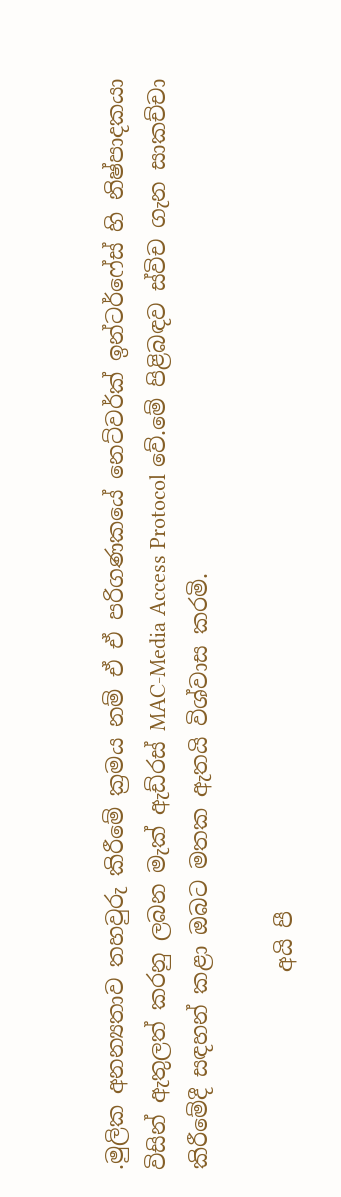.මුලික අනන්‍යතාව තහවුරු කිරීමේ ක්‍රමය නම් ඒ ඒ පරිගණකයේ නෙට්වර්ක් ඉන්ටර්ෆේස් හි නිෂ්පාදකයා විසින් ඇතුලත් කරනු ලබන මැක් ඇඩ්රස් MAC-Media Access Protocol වේ.මේ පිළිබඳව ස්විච ගැන සාකච්චා කිරීමේදී සඳහන් කළා ඔබට මතක ඇතයි විශ්වාස කරමි.

                  අයි පී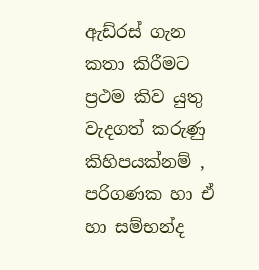ඇඩ්රස් ගැන කතා කිරීමට ප්‍රථම කිව යුතු වැදගත් කරුණු කිහිපයක්නම් , පරිගණක හා ඒ හා සම්භන්ද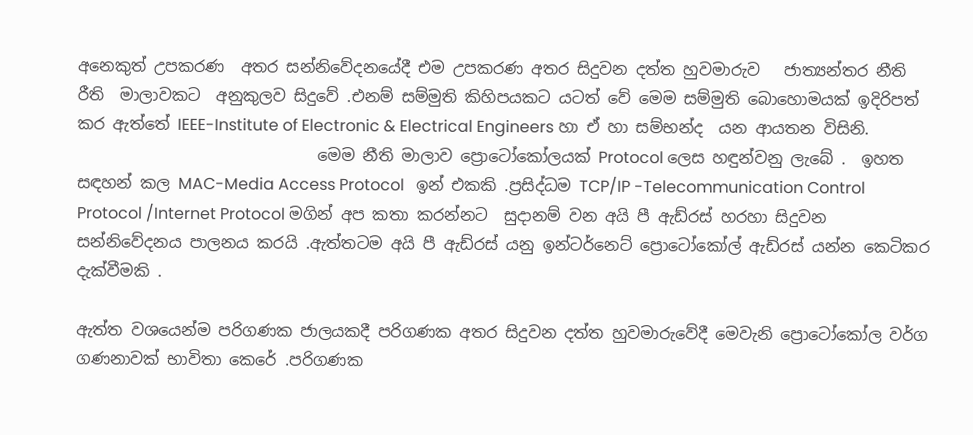අනෙකුත් උපකරණ  අතර සන්නිවේදනයේදී එම උපකරණ අතර සිදුවන දත්ත හුවමාරුව   ජාත්‍යන්තර නීති රීති  මාලාවකට  අනුකුලව සිදුවේ .එනම් සම්මුති කිහිපයකට යටත් වේ මෙම සම්මුති බොහොමයක් ඉදිරිපත් කර ඇත්තේ IEEE-Institute of Electronic & Electrical Engineers හා ඒ හා සම්භන්ද  යන ආයතන විසිනි.
                              මෙම නීති මාලාව ප්‍රොටෝකෝලයක් Protocol ලෙස හඳුන්වනු ලැබේ .  ඉහත සඳහන් කල MAC-Media Access Protocol   ඉන් එකකි .ප්‍රසිද්ධම TCP/IP -Telecommunication Control Protocol /Internet Protocol මගින් අප කතා කරන්නට  සුදානම් වන අයි පී ඇඩ්රස් හරහා සිදුවන සන්නිවේදනය පාලනය කරයි .ඇත්තටම අයි පී ඇඩ්රස් යනු ඉන්ටර්නෙට් ප්‍රොටෝකෝල් ඇඩ්රස් යන්න කෙටිකර දැක්වීමකි .

ඇත්ත වශයෙන්ම පරිගණක ජාලයකදී පරිගණක අතර සිදුවන දත්ත හුවමාරුවේදී මෙවැනි ප්‍රොටෝකෝල වර්ග ගණනාවක් භාවිතා කෙරේ .පරිගණක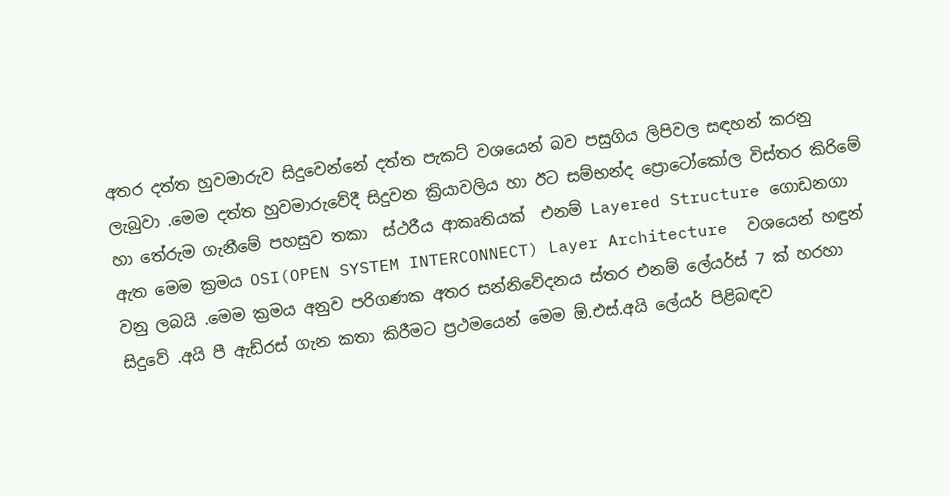අතර දත්ත හුවමාරුව සිදුවෙන්නේ දත්ත පැකට් වශයෙන් බව පසුගිය ලිපිවල සඳහන් කරනු ලැබුවා .මෙම දත්ත හුවමාරුවේදී සිදුවන ක්‍රියාවලිය හා ඊට සම්භන්ද ප්‍රොටෝකෝල විස්තර කිරිමේ හා තේරුම ගැනීමේ පහසුව තකා  ස්ථරීය ආකෘතියක්  එනම් Layered Structure ගොඩනගා ඇත මෙම ක්‍රමය OSI(OPEN SYSTEM INTERCONNECT) Layer Architecture  වශයෙන් හඳුන් වනු ලබයි .මෙම ක්‍රමය අනුව පරිගණක අතර සන්නිවේදනය ස්තර එනම් ලේයර්ස් 7 ක් හරහා සිදුවේ .අයි පී ඇඩ්රස් ගැන කතා කිරීමට ප්‍රථමයෙන් මෙම ඕ.එස්.අයි ලේයර් පිළිබඳව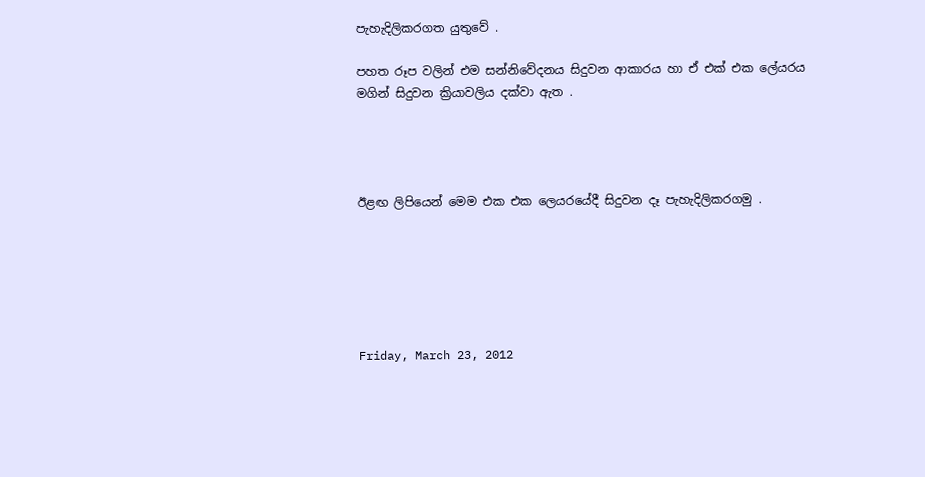පැහැදිලිකරගත යුතුවේ .

පහත රූප වලින් එම සන්නිවේදනය සිදුවන ආකාරය හා ඒ එක් එක ලේයරය මගින් සිදුවන ක්‍රියාවලිය දක්වා ඇත .




ඊළඟ ලිපියෙන් මෙම එක එක ලෙයරයේදී සිදුවන දෑ පැහැදිලිකරගමු .






Friday, March 23, 2012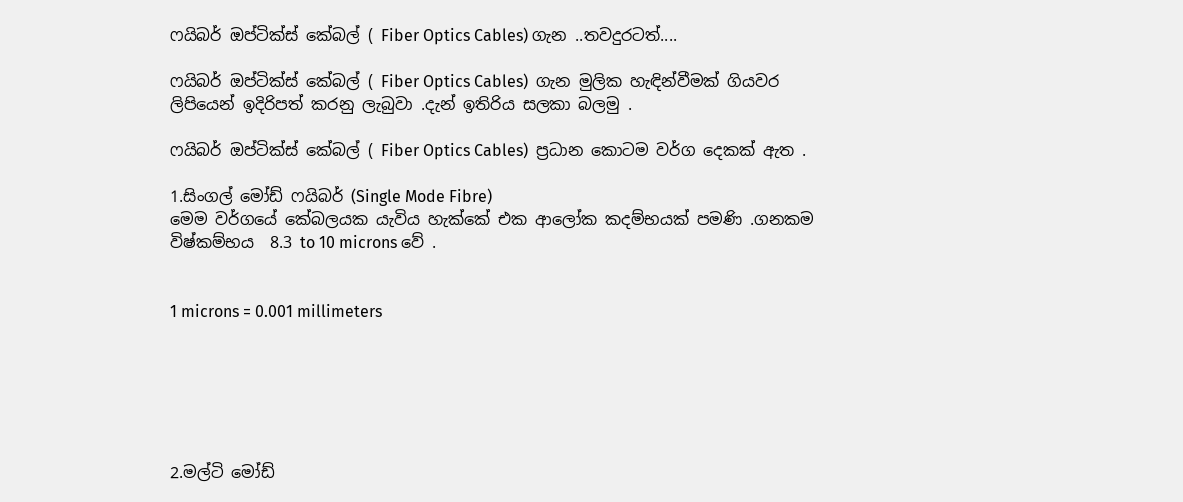ෆයිබර් ඔප්ටික්ස් කේබල් ( Fiber Optics Cables) ගැන ..තවදුරටත්....

ෆයිබර් ඔප්ටික්ස් කේබල් ( Fiber Optics Cables)  ගැන මුලික හැඳින්වීමක් ගියවර ලිපියෙන් ඉදිරිපත් කරනු ලැබුවා .දැන් ඉතිරිය සලකා බලමු .

ෆයිබර් ඔප්ටික්ස් කේබල් ( Fiber Optics Cables)  ප්‍රධාන කොටම වර්ග දෙකක් ඇත .

1.සිංගල් මෝඩ් ෆයිබර් (Single Mode Fibre)
මෙම වර්ගයේ කේබලයක යැවිය හැක්කේ එක ආලෝක කදම්භයක් පමණි .ගනකම විෂ්කම්භය  8.3 to 10 microns වේ .


1 microns = 0.001 millimeters






2.මල්ටි මෝඩ්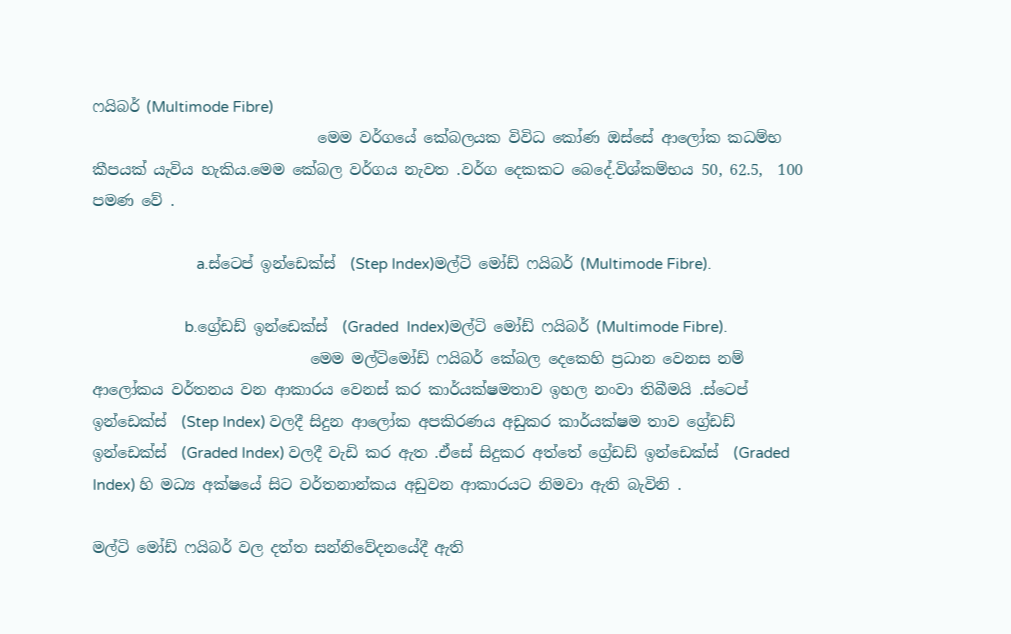ෆයිබර් (Multimode Fibre)
                              මෙම වර්ගයේ කේබලයක විවිධ කෝණ ඔස්සේ ආලෝක කධම්භ කීපයක් යැවිය හැකිය.මෙම කේබල වර්ගය නැවත .වර්ග දෙකකට බෙදේ.විශ්කම්භය 50, 62.5,  100 පමණ වේ .

                          a.ස්ටෙප් ඉන්ඩෙක්ස්  (Step Index)මල්ටි මෝඩ් ෆයිබර් (Multimode Fibre).

                       b.ග්‍රේඩඩ් ඉන්ඩෙක්ස්  (Graded  Index)මල්ටි මෝඩ් ෆයිබර් (Multimode Fibre).
                             මෙම මල්ටිමෝඩ් ෆයිබර් කේබල දෙකෙහි ප්‍රධාන වෙනස නම් ආලෝකය වර්තනය වන ආකාරය වෙනස් කර කාර්යක්ෂමතාව ඉහල නංවා තිබීමයි .ස්ටෙප් ඉන්ඩෙක්ස්  (Step Index) වලදී සිදුන ආලෝක අපකිරණය අඩුකර කාර්යක්ෂම තාව ග්‍රේඩඩ් ඉන්ඩෙක්ස්  (Graded Index) වලදී වැඩි කර ඇත .ඒසේ සිදුකර අත්තේ ග්‍රේඩඩ් ඉන්ඩෙක්ස්  (Graded Index) හි මධ්‍ය අක්ෂයේ සිට වර්තනාන්කය අඩුවන ආකාරයට නිමවා ඇති බැවිනි .

මල්ටි මෝඩ් ෆයිබර් වල දත්ත සන්නිවේදනයේදී ඇති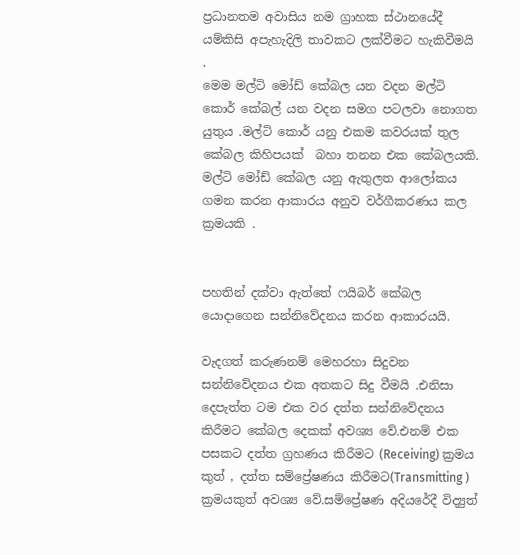ප්‍රධානතම අවාසිය නම ග්‍රාහක ස්ථානයේදී යම්කිසි අපැහැදිලි තාවකට ලක්වීමට හැකිවීමයි .
මෙම මල්ටි මෝඩ් කේබල යන වදන මල්ටි කොර් කේබල් යන වදන සමග පටලවා නොගත යුතුය .මල්ටි කොර් යනු එකම කවරයක් තුල කේබල කිහිපයක්  බහා තනන එක කේබලයකි. මල්ටි මෝඩ් කේබල යනු ඇතුලත ආලෝකය ගමන කරන ආකාරය අනුව වර්ගීකරණය කල ක්‍රමයකි .


පහතින් දක්වා ඇත්තේ ෆයිබර් කේබල යොදාගෙන සන්නිවේදනය කරන ආකාරයයි.

වැදගත් කරුණනම් මෙහරහා සිදුවන සන්නිවේදනය එක අතකට සිදු වීමයි .එනිසා දෙපැත්ත ටම එක වර දත්ත සන්නිවේදනය කිරීමට කේබල දෙකක් අවශ්‍ය වේ.එනම් එක පසකට දත්ත ග්‍රහණය කිරීමට (Receiving) ක්‍රමය කුත් , දත්ත සම්ප්‍රේෂණය කිරීමට(Transmitting ) ක්‍රමයකුත් අවශ්‍ය වේ.සම්ප්‍රේෂණ අදියරේදී විද්‍යුත්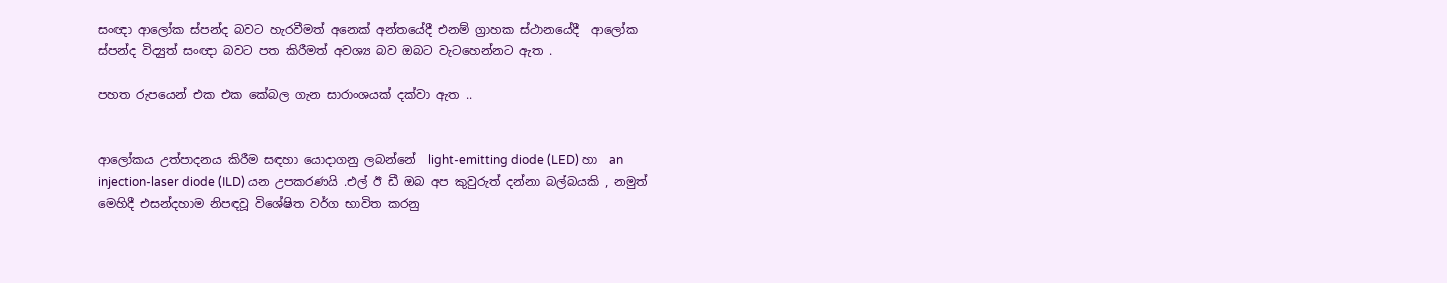සංඥා ආලෝක ස්පන්ද බවට හැරවීමත් අනෙක් අන්තයේදී එනම් ග්‍රාහක ස්ථානයේදී  ආලෝක ස්පන්ද විද්‍යුත් සංඥා බවට පත කිරීමත් අවශ්‍ය බව ඔබට වැටහෙන්නට ඇත .

පහත රුපයෙන් එක එක කේබල ගැන සාරාංශයක් දක්වා ඇත ..


ආලෝකය උත්පාදනය කිරීම සඳහා යොදාගනු ලබන්නේ  light-emitting diode (LED) හා  an injection-laser diode (ILD) යන උපකරණයි .එල් ඊ ඩී ඔබ අප කුවුරුත් දන්නා බල්බයකි , නමුත් මෙහිදී එසන්දහාම නිපඳවූ විශේෂිත වර්ග භාවිත කරනු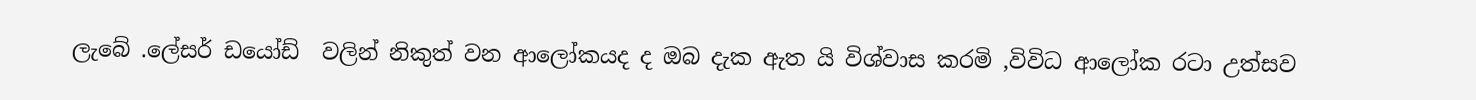ලැබේ .ලේසර් ඩයෝඩ්  වලින් නිකුත් වන ආලෝකයද ද ඔබ දැක ඇත යි විශ්වාස කරමි ,විවිධ ආලෝක රටා උත්සව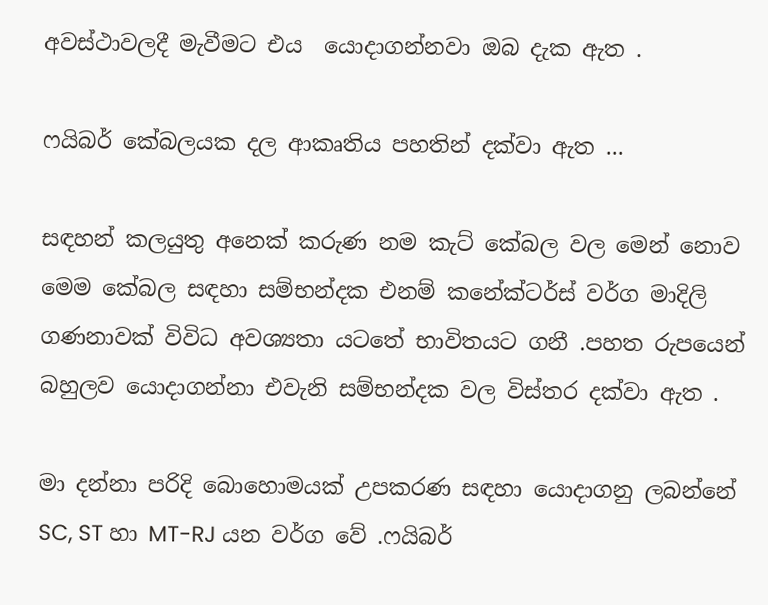අවස්ථාවලදී මැවීමට එය  යොදාගන්නවා ඔබ දැක ඇත .

ෆයිබර් කේබලයක දල ආකෘතිය පහතින් දක්වා ඇත ...

සඳහන් කලයුතු අනෙක් කරුණ නම කැට් කේබල වල මෙන් නොව මෙම කේබල සඳහා සම්භන්දක එනම් කනේක්ටර්ස් වර්ග මාදිලි ගණනාවක් විවිධ අවශ්‍යතා යටතේ භාවිතයට ගනී .පහත රුපයෙන් බහුලව යොදාගන්නා එවැනි සම්භන්දක වල විස්තර දක්වා ඇත .

මා දන්නා පරිදි බොහොමයක් උපකරණ සඳහා යොදාගනු ලබන්නේ SC, ST හා MT-RJ යන වර්ග වේ .ෆයිබර්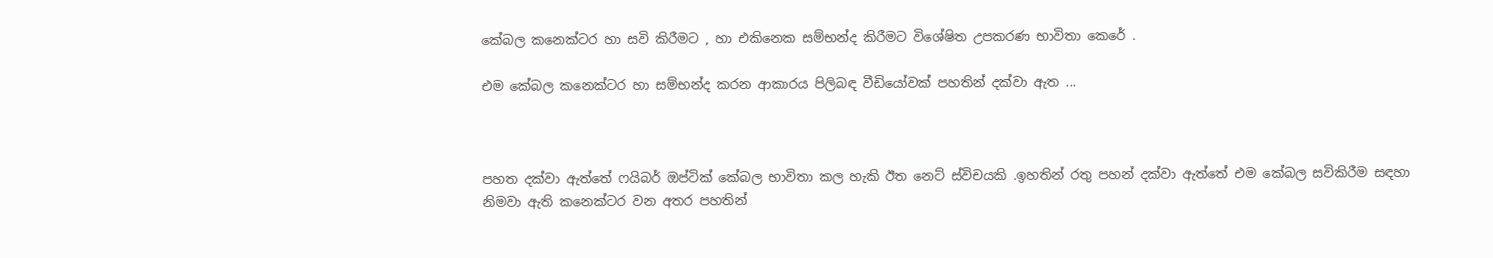කේබල කනෙක්ටර හා සවි කිරීමට , හා එකිනෙක සම්භන්ද කිරීමට විශේෂිත උපකරණ භාවිතා කෙරේ .

එම කේබල කනෙක්ටර හා සම්භන්ද කරන ආකාරය පිලිබඳ වීඩියෝවක් පහතින් දක්වා ඇත ...



පහත දක්වා ඇත්තේ ෆයිබර් ඔප්ටික් කේබල භාවිතා කල හැකි ඊත නෙට් ස්විචයකි .ඉහතින් රතු පහන් දක්වා ඇත්තේ එම කේබල සවිකිරීම සඳහා නිමවා ඇති කනෙක්ටර වන අතර පහතින්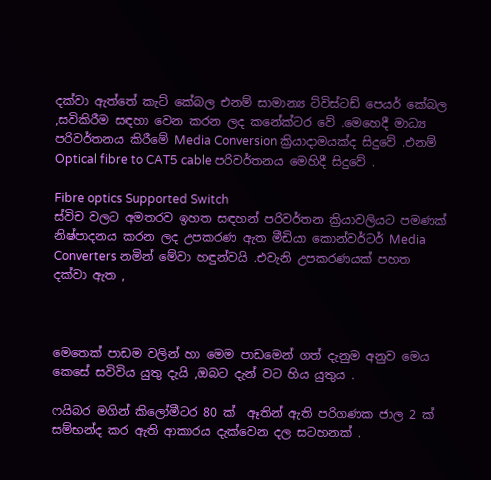දක්වා ඇත්තේ කැට් කේබල එනම් සාමාන්‍ය ට්විස්ටඩ් පෙයර් කේබල ,සවිකිරීම සඳහා වෙන කරන ලද කනේක්ටර වේ .මෙහෙදී මාධ්‍ය පරිවර්තනය කිරීමේ Media Conversion ක්‍රියාදාමයක්ද සිදුවේ .එනම් Optical fibre to CAT5 cable පරිවර්තනය මෙහිදී සිදුවේ .

Fibre optics Supported Switch
ස්විච වලට අමතරව ඉහත සඳහන් පරිවර්තන ක්‍රියාවලියට පමණක් නිෂ්පාදනය කරන ලද උපකරණ ඇත මීඩියා කොන්වර්ටර් Media Converters නමින් මේවා හඳුන්වයි .එවැනි උපකරණයක් පහත දක්වා ඇත ,



මෙතෙක් පාඩම වලින් හා මෙම පාඩමෙන් ගත් දැනුම අනුව මෙය කෙසේ සවිවිය යුතු දැයි ,ඔබට දැන් වට හිය යුතුය .

ෆයිබර මගින් කිලෝමීටර 80 ක්‌  ඈතින් ඇති පරිගණක ජාල 2 ක්‌ සම්භන්ද කර ඇති ආකාරය දැක්වෙන දල සටහනක් .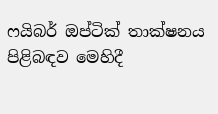ෆයිබර් ඔප්ටික් තාක්ෂනය පිළිබඳව මෙහිදී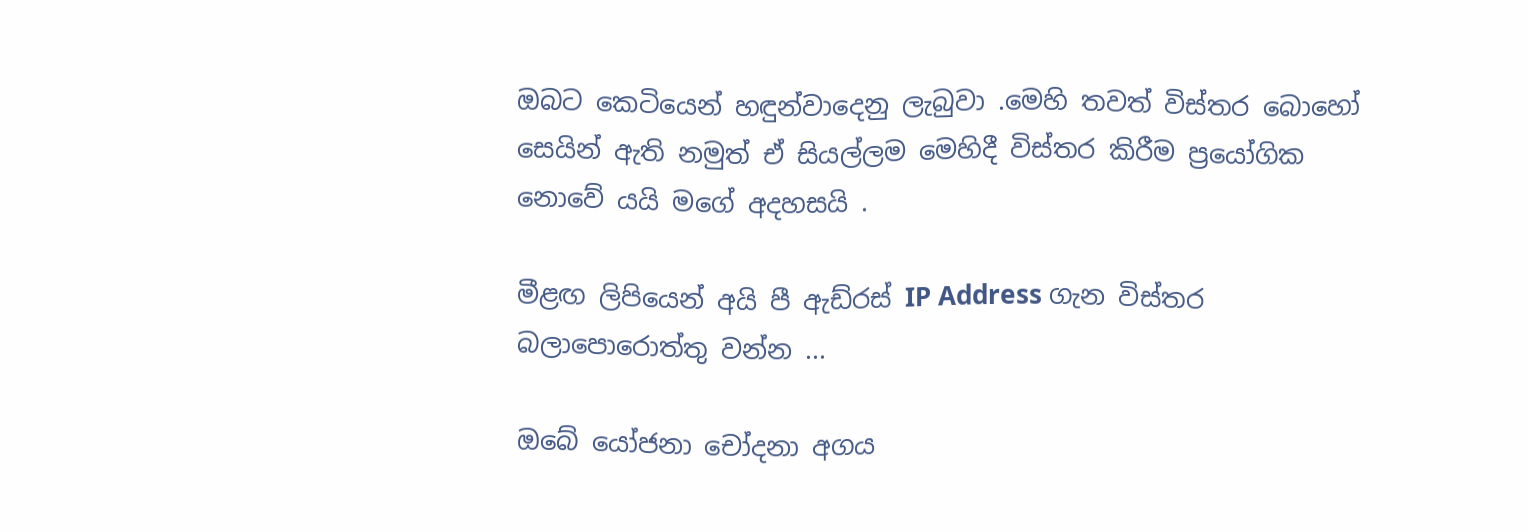ඔබට කෙටියෙන් හඳුන්වාදෙනු ලැබුවා .මෙහි තවත් විස්තර බොහෝ සෙයින් ඇති නමුත් ඒ සියල්ලම මෙහිදී විස්තර කිරීම ප්‍රයෝගික නොවේ යයි මගේ අදහසයි .

මීළඟ ලිපියෙන් අයි පී ඇඩ්රස්‌ IP Address ගැන විස්තර බලාපොරොත්තු වන්න ...

ඔබේ යෝජනා චෝදනා අගය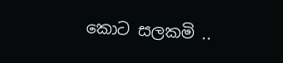කොට සලකමි ..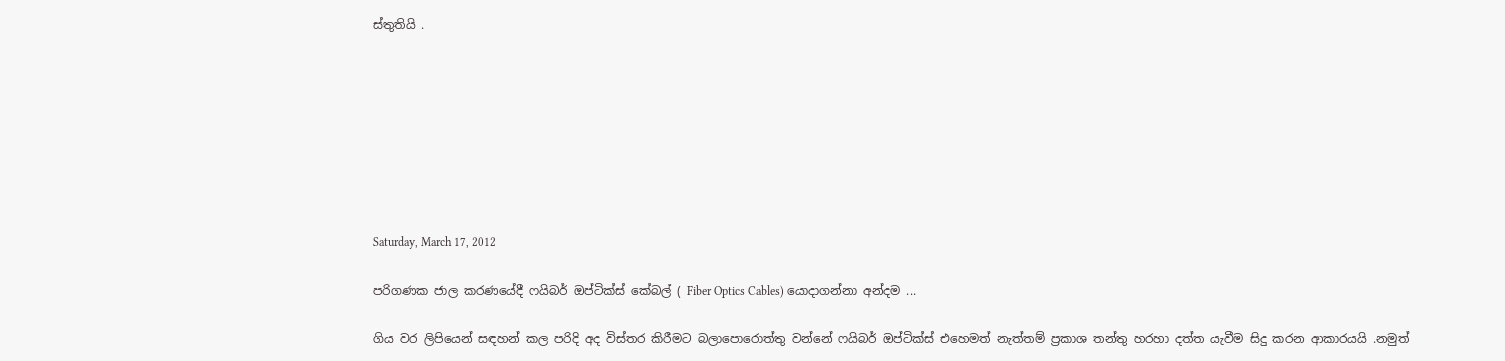ස්තුතියි .








Saturday, March 17, 2012

පරිගණක ජාල කරණයේදී ෆයිබර් ඔප්ටික්ස් කේබල් ( Fiber Optics Cables) යොදාගන්නා අන්දම ...

ගිය වර ලිපියෙන් සඳහන් කල පරිදි අද විස්තර කිරීමට බලාපොරොත්තු වන්නේ ෆයිබර් ඔප්ටික්ස් එහෙමත් නැත්තම් ප්‍රකාශ තන්තු හරහා දත්ත යැවීම සිදු කරන ආකාරයයි .නමුත්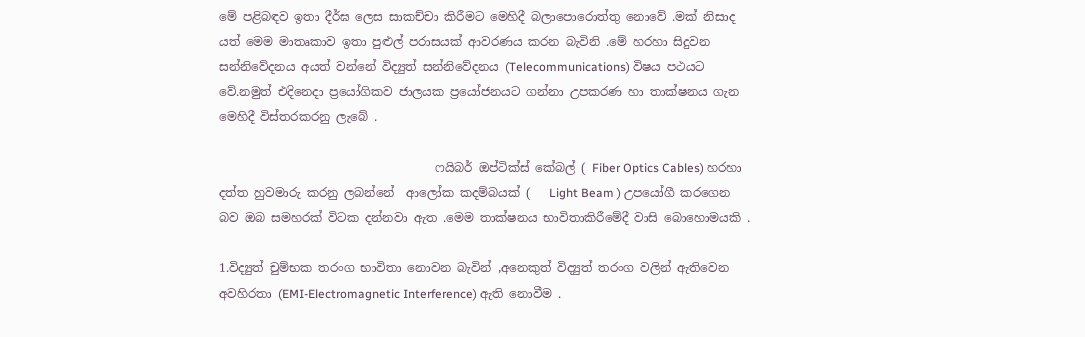මේ පළිබඳව ඉතා දීර්ඝ ලෙස සාකච්චා කිරීමට මෙහිදී බලාපොරොත්තු නොවේ .මක් නිසාද යත් මෙම මාතෘකාව ඉතා පුළුල් පරාසයක් ආවරණය කරන බැවිනි .මේ හරහා සිදුවන සන්නිවේදනය අයත් වන්නේ විද්‍යුත් සන්නිවේදනය (Telecommunications) විෂය පථයට වේ.නමුත් එදිනෙදා ප්‍රයෝගිකව ජාලයක ප්‍රයෝජනයට ගන්නා උපකරණ හා තාක්ෂනය ගැන මෙහිදී විස්තරකරනු ලැබේ .

                                    ෆයිබර් ඔප්ටික්ස් කේබල් ( Fiber Optics Cables) හරහා දත්ත හුවමාරු කරනු ලබන්නේ  ආලෝක කදම්බයක් (   Light Beam ) උපයෝගී කරගෙන බව ඔබ සමහරක් විටක දන්නවා ඇත .මෙම තාක්ෂනය භාවිතාකිරීමේදී වාසි බොහොමයකි .

1.විද්‍යුත් චුම්භක තරංග භාවිතා නොවන බැවින් ,අනෙකුත් විද්‍යුත් තරංග වලින් ඇතිවෙන අවහිරතා (EMI-Electromagnetic Interference) ඇති නොවීම .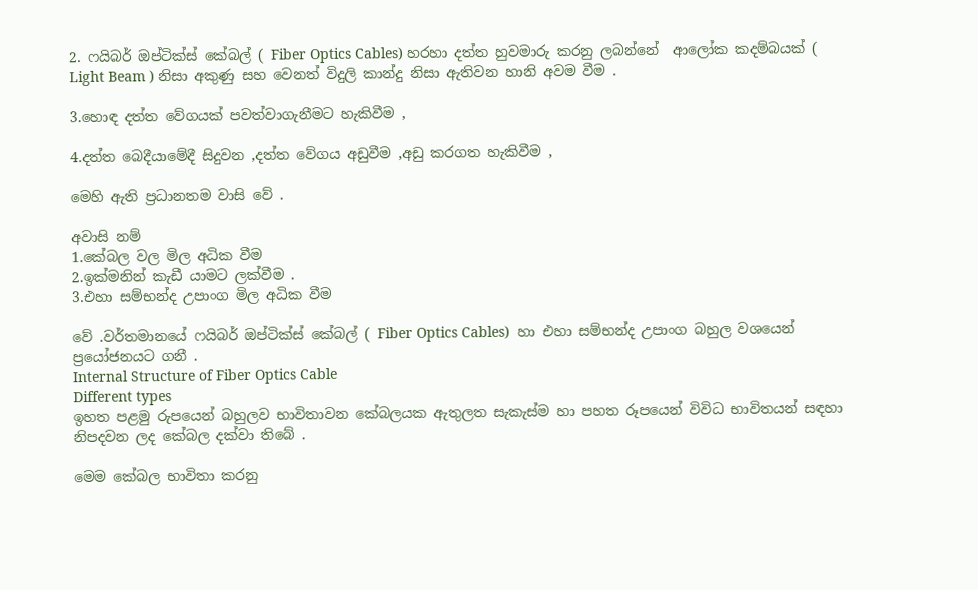2. ෆයිබර් ඔප්ටික්ස් කේබල් ( Fiber Optics Cables) හරහා දත්ත හුවමාරු කරනු ලබන්නේ  ආලෝක කදම්බයක් (   Light Beam ) නිසා අකුණු සහ වෙනත් විදුලි කාන්දු නිසා ඇතිවන හානි අවම වීම .

3.හොඳ දත්ත වේගයක් පවත්වාගැනීමට හැකිවීම ,

4.දත්ත බෙදීයාමේදී සිදුවන ,දත්ත වේගය අඩුවීම ,අඩු කරගත හැකිවීම ,

මෙහි ඇති ප්‍රධානතම වාසි වේ .

අවාසි නම්
1.කේබල වල මිල අධික වීම
2.ඉක්මනින් කැඩී යාමට ලක්වීම .
3.එහා සම්භන්ද උපාංග මිල අධික වීම

වේ .වර්තමානයේ ෆයිබර් ඔප්ටික්ස් කේබල් ( Fiber Optics Cables)  හා එහා සම්භන්ද උපාංග බහුල වශයෙන් ප්‍රයෝජනයට ගනී .
Internal Structure of Fiber Optics Cable
Different types
ඉහත පළමු රුපයෙන් බහුලව භාවිතාවන කේබලයක ඇතුලත සැකැස්ම හා පහත රූපයෙන් විවිධ භාවිතයන් සඳහා නිපදවන ලද කේබල දක්වා තිබේ .

මෙම කේබල භාවිතා කරනු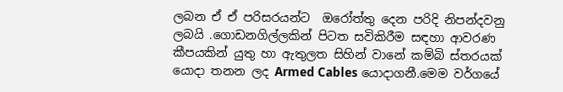ලබන ඒ ඒ පරිසරයන්ට  ඔරෝත්තු දෙන පරිදි නිපන්දවනු ලබයි .ගොඩනගිල්ලකින් පිටත සවිකිරීම සඳහා ආවරණ කීපයකින් යුතු හා ඇතුලත සිහින් වානේ කම්බි ස්තරයක් යොදා තනන ලද Armed Cables යොදාගනී.මෙම වර්ගයේ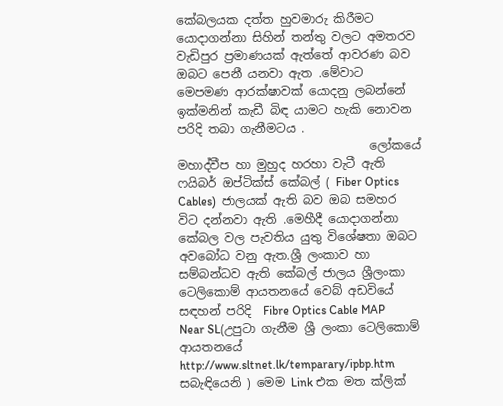කේබලයක දත්ත හුවමාරු කිරීමට යොදාගන්නා සිහින් තන්තු වලට අමතරව වැඩිපුර ප්‍රමාණයක් ඇත්තේ ආවරණ බව ඔබට පෙනී යනවා ඇත .මේවාට මෙපමණ ආරක්ෂාවක් යොදනු ලබන්නේ ඉක්මනින් කැඩී බිඳ යාමට හැකි නොවන පරිදි තබා ගැනීමටය .
                                ලෝකයේ මහාද්වීප හා මුහුද හරහා වැටී ඇති  ෆයිබර් ඔප්ටික්ස් කේබල් ( Fiber Optics Cables)  ජාලයක් ඇති බව ඔබ සමහර විට දන්නවා ඇති .මෙහීදී යොදාගන්නා කේබල වල පැවතිය යුතු විශේෂතා ඔබට අවබෝධ වනු ඇත.ශ්‍රී ලංකාව හා සම්බන්ධව ඇති කේබල් ජාලය ශ්‍රීලංකා ටෙලිකොම් ආයතනයේ වෙබ් අඩවියේ සඳහන් පරිදි  Fibre Optics Cable MAP Near SL(උපුටා ගැනීම ශ්‍රී ලංකා ටෙලිකොම් ආයතනයේ http://www.sltnet.lk/temparary/ipbp.htm සබැඳියෙනි ) මෙම Link එක මත ක්ලික්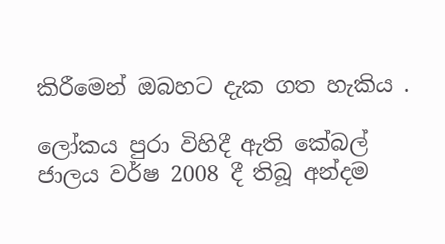කිරීමෙන් ඔබහට දැක ගත හැකිය .

ලෝකය පුරා විහිදී ඇති කේබල් ජාලය වර්ෂ 2008 දී තිබූ අන්දම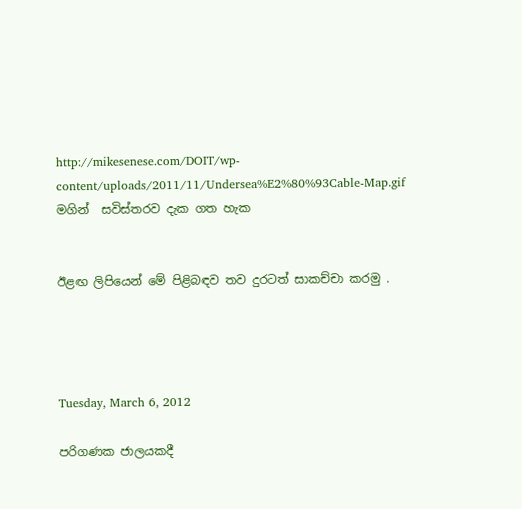http://mikesenese.com/DOIT/wp-content/uploads/2011/11/Undersea%E2%80%93Cable-Map.gif මගින්  සවිස්තරව දැක ගත හැක


ඊළඟ ලිපියෙන් මේ පිළිබඳව තව දුරටත් සාකච්චා කරමු .




Tuesday, March 6, 2012

පරිගණක ජාලයකදී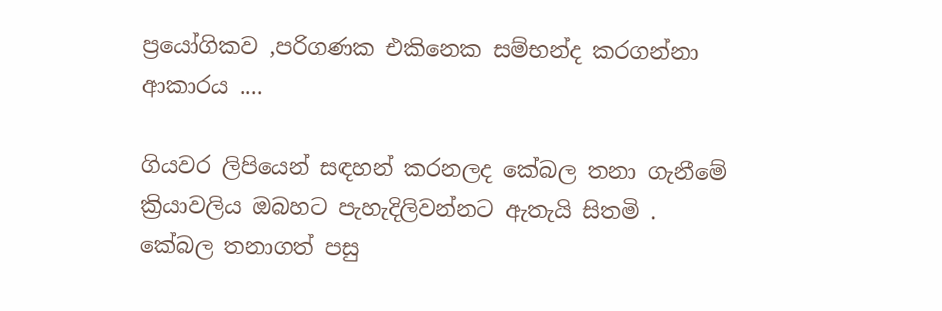ප්‍රයෝගිකව ,පරිගණක එකිනෙක සම්භන්ද කරගන්නා ආකාරය ....

ගියවර ලිපියෙන් සඳහන් කරනලද කේබල තනා ගැනීමේ ක්‍රියාවලිය ඔබහට පැහැදිලිවන්නට ඇතැයි සිතමි .
කේබල තනාගත් පසු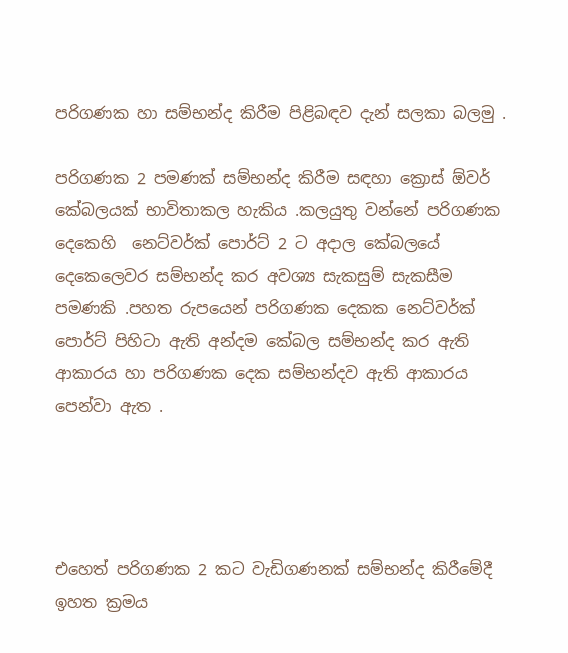පරිගණක හා සම්භන්ද කිරීම පිළිබඳව දැන් සලකා බලමු .

පරිගණක 2 පමණක් සම්භන්ද කිරීම සඳහා ක්‍රොස් ඕවර් කේබලයක් භාවිතාකල හැකිය .කලයුතු වන්නේ පරිගණක දෙකෙහි  නෙට්වර්ක් පොර්ට් 2 ට අදාල කේබලයේ දෙකෙලෙවර සම්භන්ද කර අවශ්‍ය සැකසුම් සැකසීම පමණකි .පහත රුපයෙන් පරිගණක දෙකක නෙට්වර්ක් පොර්ට් පිහිටා ඇති අන්දම කේබල සම්භන්ද කර ඇති ආකාරය හා පරිගණක දෙක සම්භන්දව ඇති ආකාරය පෙන්වා ඇත .




එහෙත් පරිගණක 2 කට වැඩිගණනක් සම්භන්ද කිරීමේදී ඉහත ක්‍රමය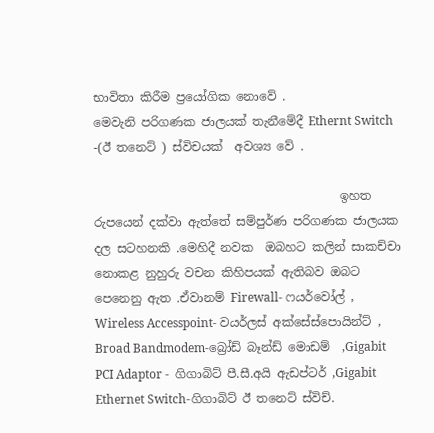භාවිතා කිරීම ප්‍රයෝගික නොවේ .
මෙවැනි පරිගණක ජාලයක් තැනීමේදී Ethernt Switch -(ඊ තනෙට් ) ස්විචයක්  අවශ්‍ය වේ .

                                         ඉහත රුපයෙන් දක්වා ඇත්තේ සම්පුර්ණ පරිගණක ජාලයක දල සටහනකි .මෙහිදී නවක  ඔබහට කලින් සාකච්චා නොකළ නුහුරු වචන කිහිපයක් ඇතිබව ඔබට පෙනෙනු ඇත .ඒවානම් Firewall- ෆයර්වෝල් , Wireless Accesspoint- වයර්ලස් අක්සේස්පොයින්ට් , Broad Bandmodem-බ්‍රෝඩ් බෑන්ඩ් මොඩම්  ,Gigabit PCI Adaptor -  ගිගාබිට් පී.සී.අයි ඇඩප්ටර් ,Gigabit Ethernet Switch-ගිගාබිට් ඊ තනෙට් ස්විච්.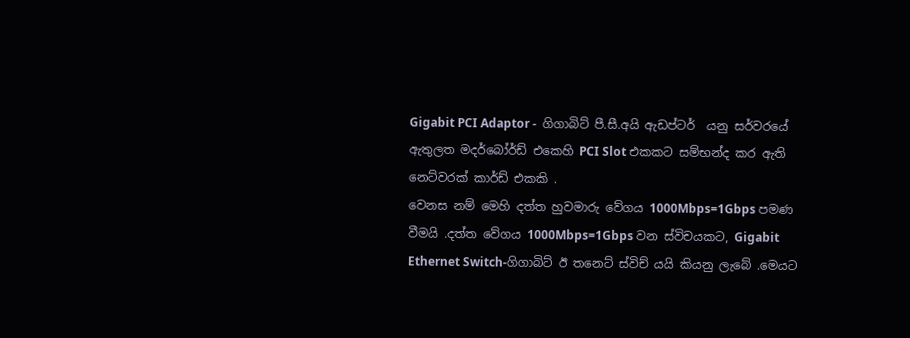Gigabit PCI Adaptor -  ගිගාබිට් පී.සී.අයි ඇඩප්ටර්  යනු සර්වරයේ ඇතුලත මදර්බෝර්ඩ් එකෙහි PCI Slot එකකට සම්භන්ද කර ඇති නෙට්වරක් කාර්ඩ් එකකි .
වෙනස නම් මෙහි දත්ත හුවමාරු වේගය 1000Mbps=1Gbps පමණ වීමයි .දත්ත වේගය 1000Mbps=1Gbps වන ස්විචයකට, Gigabit Ethernet Switch-ගිගාබිට් ඊ තනෙට් ස්විච් යයි කියනු ලැබේ .මෙයට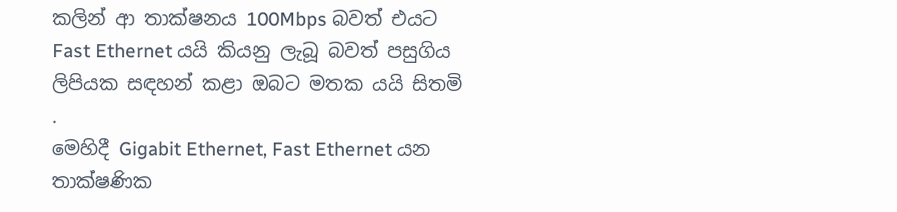කලින් ආ තාක්ෂනය 100Mbps බවත් එයට Fast Ethernet යයි කියනු ලැබූ බවත් පසුගිය ලිපියක සඳහන් කළා ඔබට මතක යයි සිතමි .
මෙහිදී Gigabit Ethernet, Fast Ethernet යන තාක්ෂණික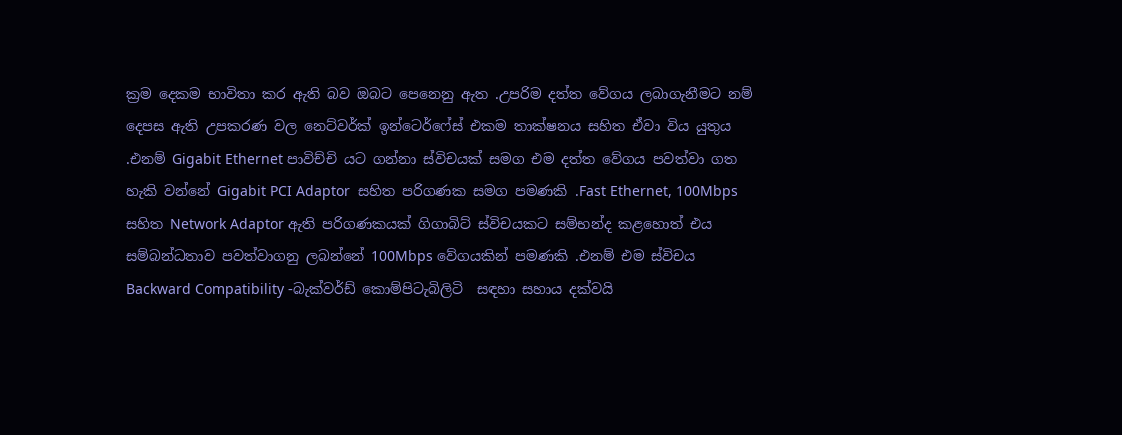ක්‍රම දෙකම භාවිතා කර ඇති බව ඔබට පෙනෙනු ඇත .උපරිම දත්ත වේගය ලබාගැනීමට නම් දෙපස ඇති උපකරණ වල නෙට්වර්ක් ඉන්ටෙර්ෆේස් එකම තාක්ෂනය සහිත ඒවා විය යුතුය .එනම් Gigabit Ethernet පාවිච්චි යට ගන්නා ස්විචයක් සමග එම දත්ත වේගය පවත්වා ගත හැකි වන්නේ Gigabit PCI Adaptor  සහිත පරිගණක සමග පමණකි .Fast Ethernet, 100Mbps  සහිත Network Adaptor ඇති පරිගණකයක් ගිගාබිට් ස්විචයකට සම්භන්ද කළහොත් එය සම්බන්ධතාව පවත්වාගනු ලබන්නේ 100Mbps වේගයකින් පමණකි .එනම් එම ස්විචය Backward Compatibility -බැක්වර්ඩ් කොම්පිටැබිලිටි  සඳහා සහාය දක්වයි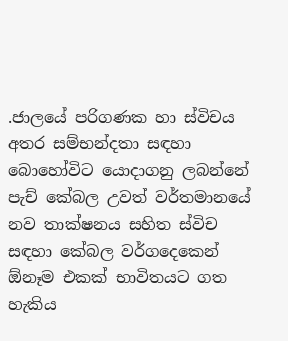.ජාලයේ පරිගණක හා ස්විචය අතර සම්භන්දතා සඳහා බොහෝවිට යොදාගනු ලබන්නේ පැච් කේබල උවත් වර්තමානයේ නව තාක්ෂනය සහිත ස්විච සඳහා කේබල වර්ගදෙකෙන් ඕනෑම එකක් භාවිතයට ගත හැකිය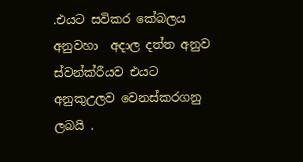.එයට සවිකර කේබලය අනුවහා  අදාල දත්ත අනුව ස්වන්ක්රීයව එයට අනුකුඋලව වෙනස්කරගනු ලබයි .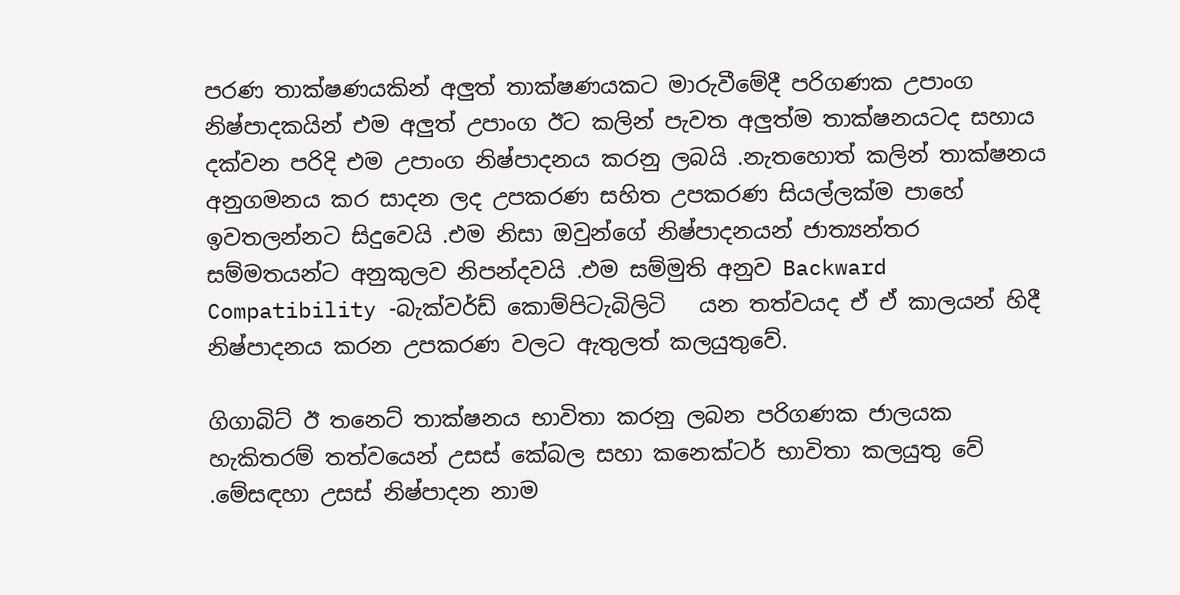පරණ තාක්ෂණයකින් අලුත් තාක්ෂණයකට මාරුවීමේදී පරිගණක උපාංග නිෂ්පාදකයින් එම අලුත් උපාංග ඊට කලින් පැවත අලුත්ම තාක්ෂනයටද සහාය දක්වන පරිදි එම උපාංග නිෂ්පාදනය කරනු ලබයි .නැතහොත් කලින් තාක්ෂනය අනුගමනය කර සාදන ලද උපකරණ සහිත උපකරණ සියල්ලක්ම පාහේ ඉවතලන්නට සිදුවෙයි .එම නිසා ඔවුන්ගේ නිෂ්පාදනයන් ජාත්‍යන්තර සම්මතයන්ට අනුකුලව නිපන්දවයි .එම සම්මුති අනුව Backward Compatibility -බැක්වර්ඩ් කොම්පිටැබිලිටි   යන තත්වයද ඒ ඒ කාලයන් හිදී නිෂ්පාදනය කරන උපකරණ වලට ඇතුලත් කලයුතුවේ.

ගිගාබිට් ඊ තනෙට් තාක්ෂනය භාවිතා කරනු ලබන පරිගණක ජාලයක හැකිතරම් තත්වයෙන් උසස් කේබල සහා කනෙක්ටර් භාවිතා කලයුතු වේ .මේසඳහා උසස් නිෂ්පාදන නාම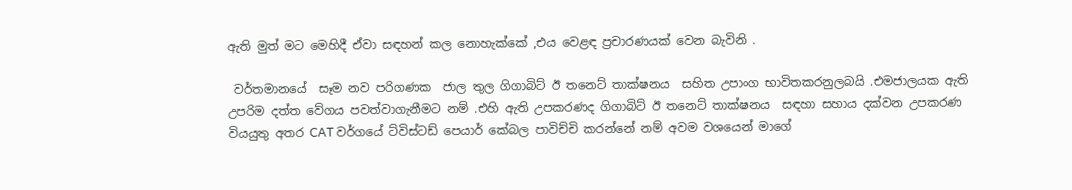ඇති මුත් මට මෙහිදී ඒවා සඳහන් කල නොහැක්කේ ,එය වෙළඳ ප්‍රචාරණයක් වෙන බැවිනි .

 වර්තමානයේ  සෑම නව පරිගණක  ජාල තුල ගිගාබිට් ඊ තනෙට් තාක්ෂනය  සහිත උපාංග භාවිතකරනුලබයි .එමජාලයක ඇති උපරිම දත්ත වේගය පවත්වාගැනීමට නම් .එහි ඇති උපකරණද ගිගාබිට් ඊ තනෙට් තාක්ෂනය  සඳහා සහාය දක්වන උපකරණ වියයුතු අතර CAT වර්ගයේ ට්විස්ටඩ් පෙයාර් කේබල පාවිච්චි කරන්නේ නම් අවම වශයෙන් මාගේ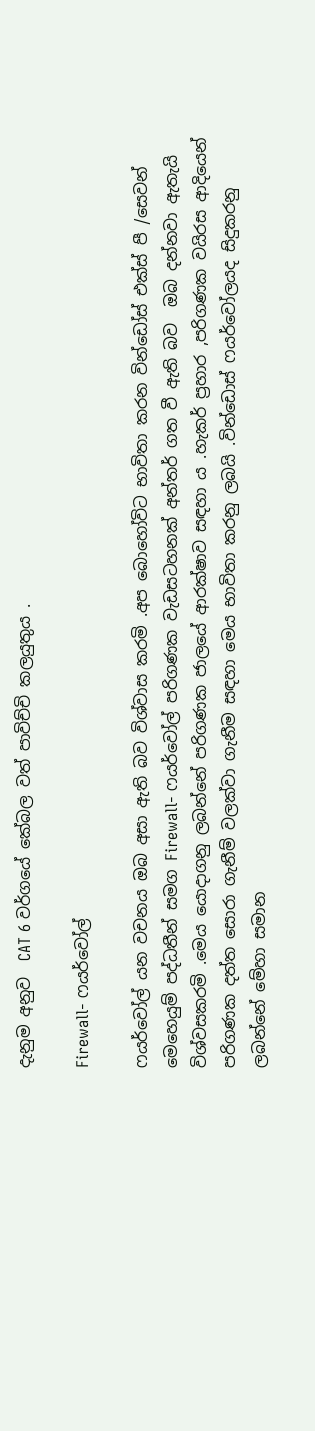දැනුම අනුව  CAT 6 වර්ගයේ කේබල වත් පාවිච්චි කලයුතුය .

Firewall- ෆයර්වෝල්

ෆයර්වෝල් යන වචනය ඔබ අසා ඇති බව විශ්වාස කරමි .අප බොහෝවිට භාවිතා කරන වින්ඩෝස් එක්ස් පී /සෙවන් මෙහෙයුම් පද්ධතීන් සමග Firewall- ෆයර්වෝල් පරිගණක වැඩසටහනක් අන්තර් ගත වී ඇති බව  ඔබ දන්නවා ඇතැයි විශ්වසකරමි .මෙය යොදාගනු ලබන්නේ පරිගණක ජාලයේ ආරක්ෂාව සඳහා ය .හැකර් ප්‍රහාර ,පරිගණක වයිරස ආදියෙන් පරිගණක දත්ත සොරා ගැනීම් වලක්වා ගැනීම සඳහා මෙය භාවිතා කරනු ලබයි .වින්ඩොස් ෆයර්වෝලයද සිදුකරනු ලබන්නේ මේහා සමාන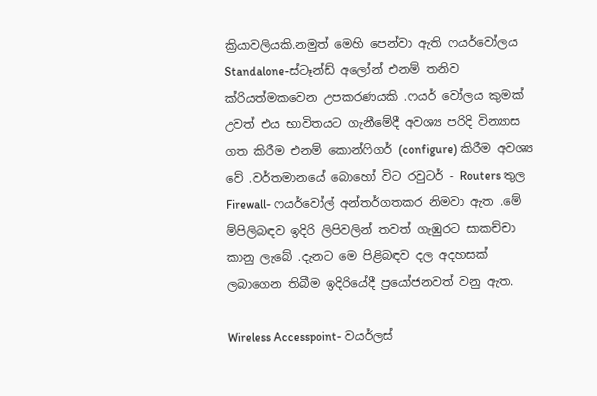ක්‍රියාවලියකි.නමුත් මෙහි පෙන්වා ඇති ෆයර්වෝලය Standalone-ස්ටෑන්ඩ් අලෝන් එනම් තනිව ක්රියත්මකවෙන උපකරණයකි .ෆයර් වෝලය කුමක් උවත් එය භාවිතයට ගැනීමේදී අවශ්‍ය පරිදි වින්‍යාස ගත කිරීම එනම් කොන්ෆිගර් (configure) කිරීම අවශ්‍ය වේ .වර්තමානයේ බොහෝ විට රවුටර් - Routers තුල Firewall- ෆයර්වෝල් අන්තර්ගතකර නිමවා ඇත .මේ ම්පිලිබඳව ඉදිරි ලිපිවලින් තවත් ගැඹුරට සාකච්චා කානු ලැබේ .දැනට මෙ පිළිබඳව දල අදහසක් ලබාගෙන තිබීම ඉදිරියේදී ප්‍රයෝජනවත් වනු ඇත.

Wireless Accesspoint- වයර්ලස්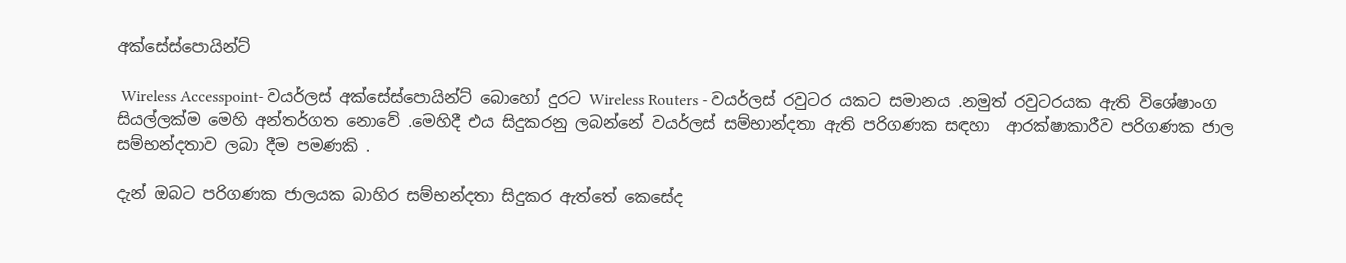අක්සේස්පොයින්ට්

 Wireless Accesspoint- වයර්ලස් අක්සේස්පොයින්ට් බොහෝ දුරට Wireless Routers - වයර්ලස් රවුටර යකට සමානය .නමුත් රවුටරයක ඇති විශේෂාංග සියල්ලක්ම මෙහි අන්තර්ගත නොවේ .මෙහිදී එය සිදුකරනු ලබන්නේ වයර්ලස් සම්භාන්දතා ඇති පරිගණක සඳහා  ආරක්ෂාකාරීව පරිගණක ජාල සම්භන්දතාව ලබා දීම පමණකි .

දැන් ඔබට පරිගණක ජාලයක බාහිර සම්භන්දතා සිදුකර ඇත්තේ කෙසේද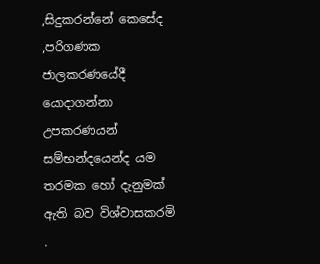,සිදුකරන්නේ කෙසේද ,පරිගණක ජාලකරණයේදී යොදාගන්නා උපකරණයන් සම්භන්දයෙන්ද යම තරමක හෝ දැනුමක් ඇති බව විශ්වාසකරමි .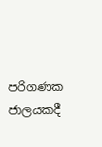පරිගණක ජාලයකදී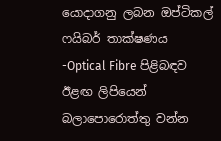යොදාගනු ලබන ඔප්ටිකල් ෆයිබර් තාක්ෂණය -Optical Fibre පිළිබඳව ඊළඟ ලිපියෙන් බලාපොරොත්තු වන්න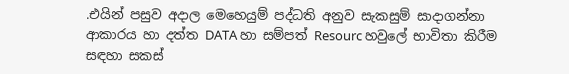.එයින් පසුව අදාල මෙහෙයුම් පද්ධති අනුව සැකසුම් සාදාගන්නා ආකාරය හා දත්ත DATA හා සම්පත් Resourc හවුලේ භාවිතා කිරීම සඳහා සකස්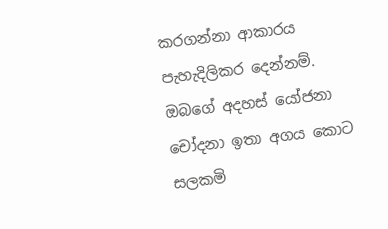කරගන්නා ආකාරය පැහැදිලිකර දෙන්නම්. ඔබගේ අදහස් යෝජනා චෝදනා ඉතා අගය කොට සලකමි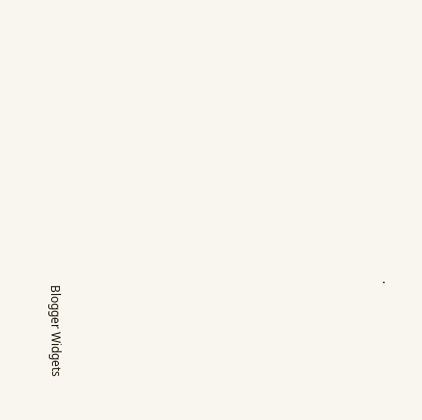.














Blogger Widgets